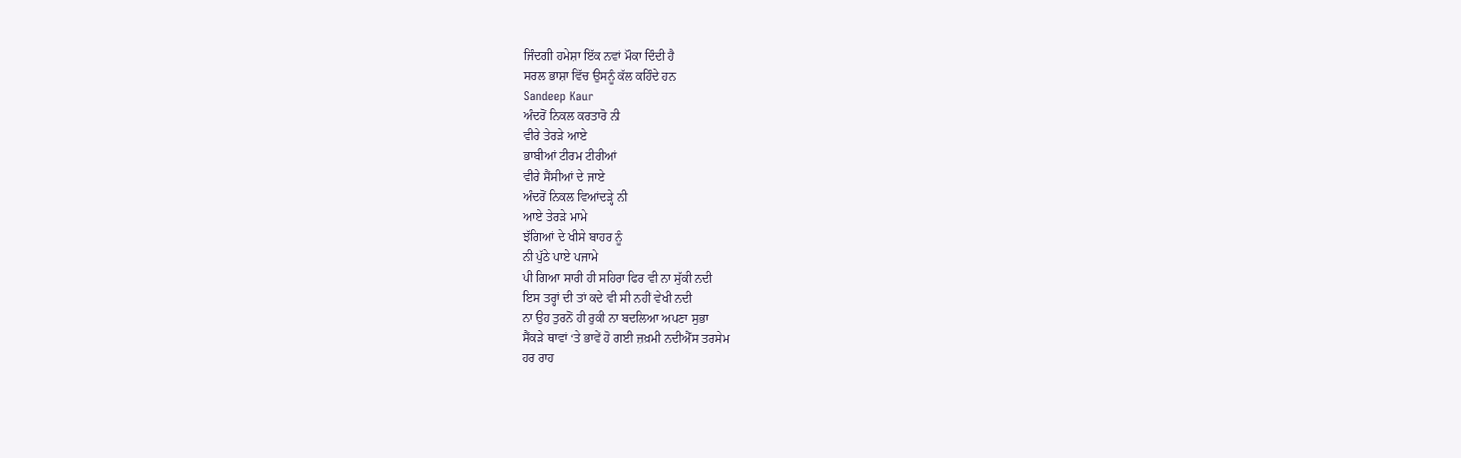ਜਿੰਦਗੀ ਹਮੇਸ਼ਾ ਇੱਕ ਨਵਾਂ ਮੌਕਾ ਦਿੰਦੀ ਹੈ
ਸਰਲ ਭਾਸ਼ਾ ਵਿੱਚ ਉਸਨੂੰ ਕੱਲ ਕਹਿੰਦੇ ਹਨ
Sandeep Kaur
ਅੰਦਰੋਂ ਨਿਕਲ ਕਰਤਾਰੋ ਨੀ
ਵੀਰੇ ਤੇਰੜੇ ਆਏ
ਭਾਬੀਆਂ ਟੀਰਮ ਟੀਰੀਆਂ
ਵੀਰੇ ਸੈਂਸੀਆਂ ਦੇ ਜਾਏ
ਅੰਦਰੋਂ ਨਿਕਲ ਵਿਆਂਦੜ੍ਹੇ ਨੀ
ਆਏ ਤੇਰੜੇ ਮਾਮੇ
ਝੱਗਿਆਂ ਦੇ ਖੀਸੇ ਬਾਹਰ ਨੂੰ
ਨੀ ਪੁੱਠੇ ਪਾਏ ਪਜਾਮੇ
ਪੀ ਗਿਆ ਸਾਰੀ ਹੀ ਸਹਿਰਾ ਫਿਰ ਵੀ ਨਾ ਸੁੱਕੀ ਨਦੀ
ਇਸ ਤਰ੍ਹਾਂ ਦੀ ਤਾਂ ਕਦੇ ਵੀ ਸੀ ਨਹੀਂ ਵੇਖੀ ਨਦੀ
ਨਾ ਉਹ ਤੁਰਨੋਂ ਹੀ ਰੁਕੀ ਨਾ ਬਦਲਿਆ ਅਪਣਾ ਸੁਭਾ
ਸੈਂਕੜੇ ਥਾਵਾਂ ‘ਤੇ ਭਾਵੇਂ ਹੋ ਗਈ ਜ਼ਖ਼ਮੀ ਨਦੀਐੱਸ ਤਰਸੇਮ
ਹਰ ਰਾਹ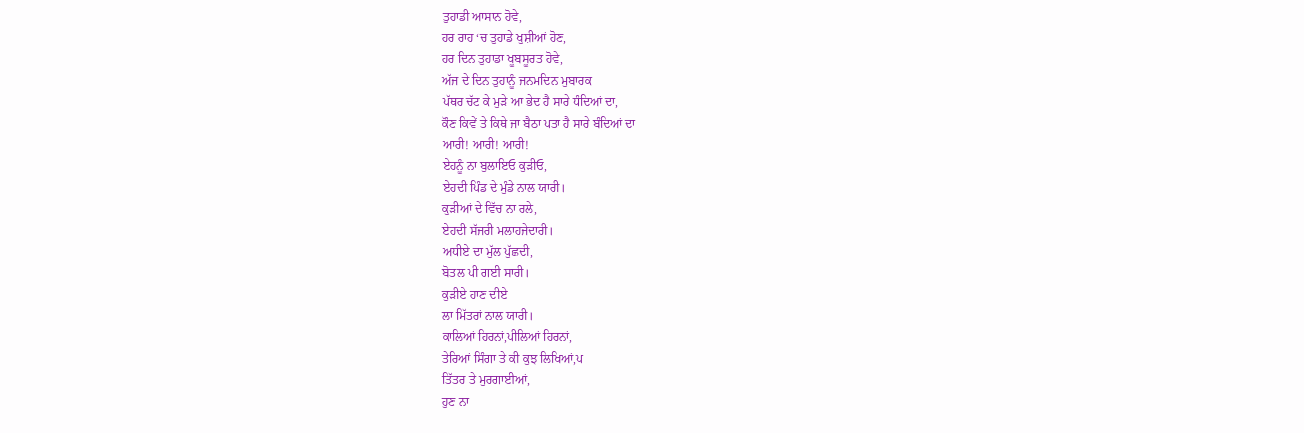ਤੁਹਾਡੀ ਆਸਾਨ ਹੋਵੇ,
ਹਰ ਰਾਹ ‘ਚ ਤੁਹਾਡੇ ਖੁਸ਼ੀਆਂ ਹੋਣ,
ਹਰ ਦਿਨ ਤੁਹਾਡਾ ਖੂਬਸੂਰਤ ਹੋਵੇ,
ਅੱਜ ਦੇ ਦਿਨ ਤੁਹਾਨੂੰ ਜਨਮਦਿਨ ਮੁਬਾਰਕ
ਪੱਥਰ ਚੱਟ ਕੇ ਮੁੜੇ ਆ ਭੇਦ ਹੈ ਸਾਰੇ ਧੰਦਿਆਂ ਦਾ,
ਕੌਣ ਕਿਵੇਂ ਤੇ ਕਿਥੇ ਜਾ ਬੈਠਾ ਪਤਾ ਹੈ ਸਾਰੇ ਬੰਦਿਆਂ ਦਾ
ਆਰੀ! ਆਰੀ! ਆਰੀ!
ਏਹਨੂੰ ਨਾ ਬੁਲਾਇਓ ਕੁੜੀਓ,
ਏਹਦੀ ਪਿੰਡ ਦੇ ਮੁੰਡੇ ਨਾਲ ਯਾਰੀ।
ਕੁੜੀਆਂ ਦੇ ਵਿੱਚ ਨਾ ਰਲੇ,
ਏਹਦੀ ਸੱਜਰੀ ਮਲਾਹਜੇਦਾਰੀ।
ਅਧੀਏ ਦਾ ਮੁੱਲ ਪੁੱਛਦੀ,
ਬੋਤਲ ਪੀ ਗਈ ਸਾਰੀ।
ਕੁੜੀਏ ਹਾਣ ਦੀਏ
ਲਾ ਮਿੱਤਰਾਂ ਨਾਲ ਯਾਰੀ।
ਕਾਲਿਆਂ ਹਿਰਨਾਂ,ਪੀਲਿਆਂ ਹਿਰਨਾਂ,
ਤੇਰਿਆਂ ਸਿੰਗਾ ਤੇ ਕੀ ਕੁਝ ਲਿਖਿਆਂ,ਪ
ਤਿੱਤਰ ਤੇ ਮੁਰਗਾਈਆਂ,
ਹੁਣ ਨਾ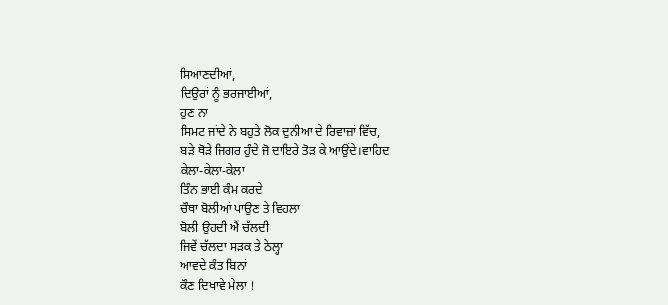ਸਿਆਣਦੀਆਂ,
ਦਿਉਰਾਂ ਨੂੰ ਭਰਜਾਈਆਂ,
ਹੁਣ ਨਾ
ਸਿਮਟ ਜਾਂਦੇ ਨੇ ਬਹੁਤੇ ਲੋਕ ਦੁਨੀਆ ਦੇ ਰਿਵਾਜ਼ਾਂ ਵਿੱਚ,
ਬੜੇ ਥੋੜੇ ਜਿਗਰ ਹੁੰਦੇ ਜੋ ਦਾਇਰੇ ਤੋੜ ਕੇ ਆਉਂਦੇ।ਵਾਹਿਦ
ਕੇਲਾ-ਕੇਲਾ-ਕੇਲਾ
ਤਿੰਨ ਭਾਈ ਕੰਮ ਕਰਦੇ
ਚੌਥਾ ਬੋਲੀਆਂ ਪਾਉਣ ਤੇ ਵਿਹਲਾ
ਬੋਲੀ ਉਹਦੀ ਐਂ ਚੱਲਦੀ
ਜਿਵੇਂ ਚੱਲਦਾ ਸੜਕ ਤੇ ਠੇਲ੍ਹਾ
ਆਵਦੇ ਕੰਤ ਬਿਨਾਂ
ਕੌਣ ਦਿਖਾਵੇ ਮੇਲਾ !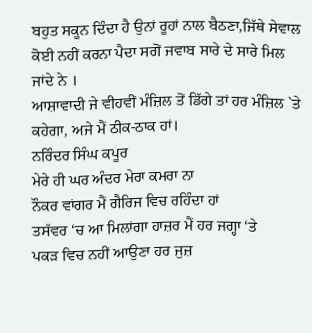ਬਹੁਤ ਸਕੂਨ ਦਿੰਦਾ ਹੈ ਉਨਾਂ ਰੂਹਾਂ ਨਾਲ ਬੈਠਣਾ,ਜਿੱਥੇ ਸੇਵਾਲ
ਕੋਈ ਨਹੀਂ ਕਰਨਾ ਪੈਦਾ ਸਗੋਂ ਜਵਾਬ ਸਾਰੇ ਦੇ ਸਾਰੇ ਮਿਲ ਜਾਂਦੇ ਨੇ ।
ਆਸ਼ਾਵਾਦੀ ਜੇ ਵੀਹਵੀਂ ਮੰਜ਼ਿਲ ਤੋਂ ਡਿੱਗੇ ਤਾਂ ਹਰ ਮੰਜ਼ਿਲ `ਤੇ ਕਹੇਗਾ, ਅਜੇ ਮੈਂ ਠੀਕ-ਠਾਕ ਹਾਂ।
ਨਰਿੰਦਰ ਸਿੰਘ ਕਪੂਰ
ਮੇਰੇ ਹੀ ਘਰ ਅੰਦਰ ਮੇਰਾ ਕਮਰਾ ਨਾ
ਨੌਕਰ ਵਾਂਗਰ ਮੈਂ ਗੈਰਿਜ ਵਿਚ ਰਹਿੰਦਾ ਹਾਂ
ਤਸੱਵਰ ‘ਚ ਆ ਮਿਲਾਂਗਾ ਹਾਜ਼ਰ ਮੈਂ ਹਰ ਜਗ੍ਹਾ ‘ਤੇ
ਪਕੜ ਵਿਚ ਨਹੀਂ ਆਉਣਾ ਹਰ ਜੁਜ਼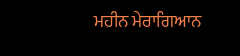ਮਹੀਨ ਮੇਰਾਗਿਆਨ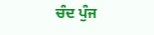ਚੰਦ ਪੁੰਜ